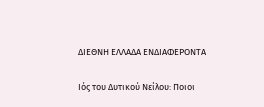ΔΙΕΘΝΗ ΕΛΛΑΔΑ ΕΝΔΙΑΦΕΡΟΝΤΑ

Ιός του Δυτικού Νείλου: Ποιοι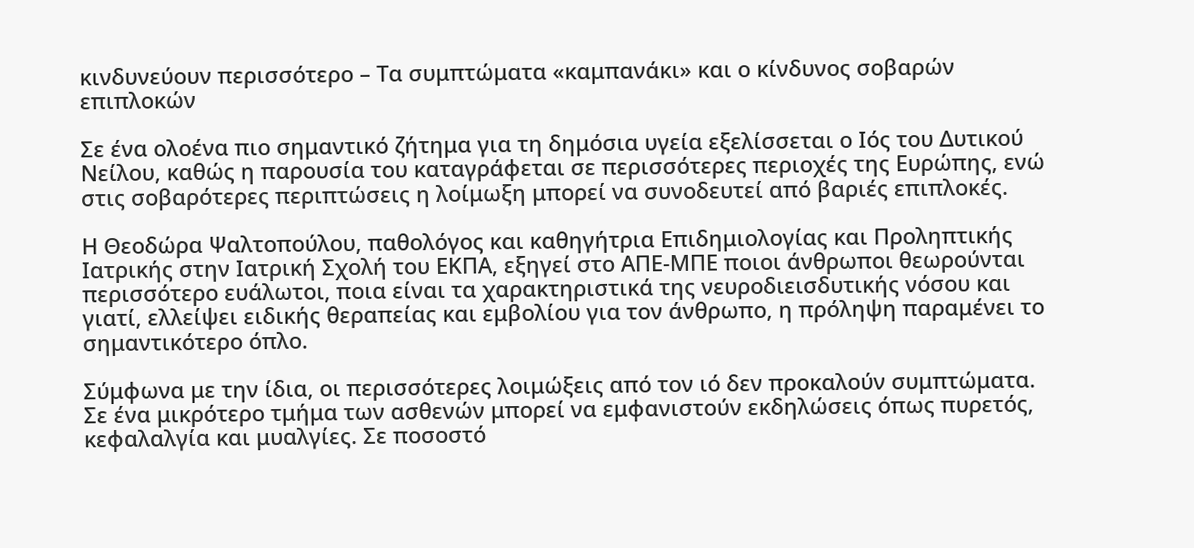κινδυνεύουν περισσότερο – Τα συμπτώματα «καμπανάκι» και ο κίνδυνος σοβαρών επιπλοκών

Σε ένα ολοένα πιο σημαντικό ζήτημα για τη δημόσια υγεία εξελίσσεται ο Ιός του Δυτικού Νείλου, καθώς η παρουσία του καταγράφεται σε περισσότερες περιοχές της Eυρώπης, ενώ στις σοβαρότερες περιπτώσεις η λοίμωξη μπορεί να συνοδευτεί από βαριές επιπλοκές.

Η Θεοδώρα Ψαλτοπούλου, παθολόγος και καθηγήτρια Επιδημιολογίας και Προληπτικής Ιατρικής στην Ιατρική Σχολή του ΕΚΠΑ, εξηγεί στο ΑΠΕ-ΜΠΕ ποιοι άνθρωποι θεωρούνται περισσότερο ευάλωτοι, ποια είναι τα χαρακτηριστικά της νευροδιεισδυτικής νόσου και γιατί, ελλείψει ειδικής θεραπείας και εμβολίου για τον άνθρωπο, η πρόληψη παραμένει το σημαντικότερο όπλο.

Σύμφωνα με την ίδια, οι περισσότερες λοιμώξεις από τον ιό δεν προκαλούν συμπτώματα. Σε ένα μικρότερο τμήμα των ασθενών μπορεί να εμφανιστούν εκδηλώσεις όπως πυρετός, κεφαλαλγία και μυαλγίες. Σε ποσοστό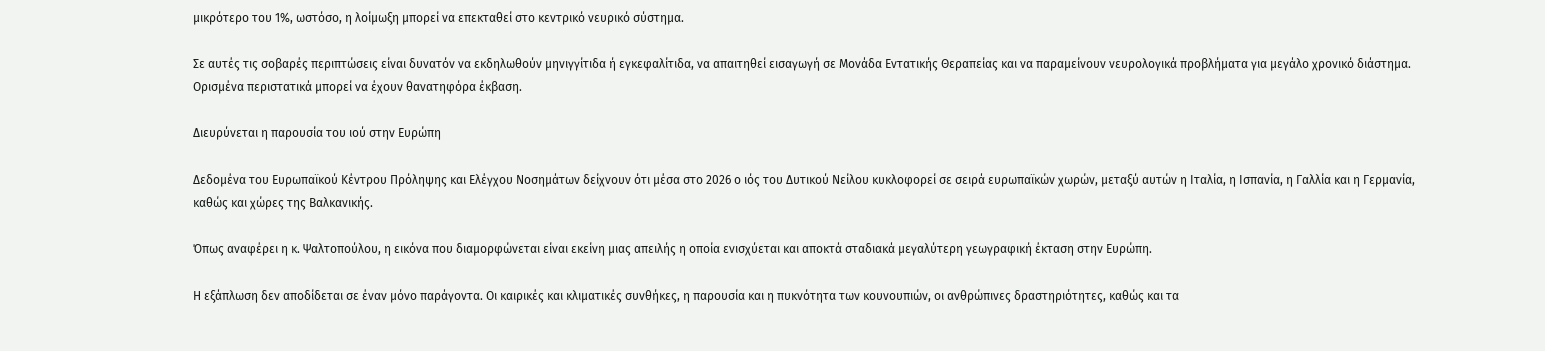μικρότερο του 1%, ωστόσο, η λοίμωξη μπορεί να επεκταθεί στο κεντρικό νευρικό σύστημα.

Σε αυτές τις σοβαρές περιπτώσεις είναι δυνατόν να εκδηλωθούν μηνιγγίτιδα ή εγκεφαλίτιδα, να απαιτηθεί εισαγωγή σε Μονάδα Εντατικής Θεραπείας και να παραμείνουν νευρολογικά προβλήματα για μεγάλο χρονικό διάστημα. Ορισμένα περιστατικά μπορεί να έχουν θανατηφόρα έκβαση.

Διευρύνεται η παρουσία του ιού στην Ευρώπη

Δεδομένα του Ευρωπαϊκού Κέντρου Πρόληψης και Ελέγχου Νοσημάτων δείχνουν ότι μέσα στο 2026 ο ιός του Δυτικού Νείλου κυκλοφορεί σε σειρά ευρωπαϊκών χωρών, μεταξύ αυτών η Ιταλία, η Ισπανία, η Γαλλία και η Γερμανία, καθώς και χώρες της Βαλκανικής.

Όπως αναφέρει η κ. Ψαλτοπούλου, η εικόνα που διαμορφώνεται είναι εκείνη μιας απειλής η οποία ενισχύεται και αποκτά σταδιακά μεγαλύτερη γεωγραφική έκταση στην Ευρώπη.

Η εξάπλωση δεν αποδίδεται σε έναν μόνο παράγοντα. Οι καιρικές και κλιματικές συνθήκες, η παρουσία και η πυκνότητα των κουνουπιών, οι ανθρώπινες δραστηριότητες, καθώς και τα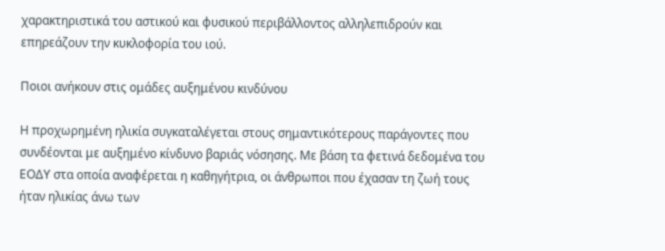χαρακτηριστικά του αστικού και φυσικού περιβάλλοντος αλληλεπιδρούν και επηρεάζουν την κυκλοφορία του ιού.

Ποιοι ανήκουν στις ομάδες αυξημένου κινδύνου

Η προχωρημένη ηλικία συγκαταλέγεται στους σημαντικότερους παράγοντες που συνδέονται με αυξημένο κίνδυνο βαριάς νόσησης. Με βάση τα φετινά δεδομένα του ΕΟΔΥ στα οποία αναφέρεται η καθηγήτρια, οι άνθρωποι που έχασαν τη ζωή τους ήταν ηλικίας άνω των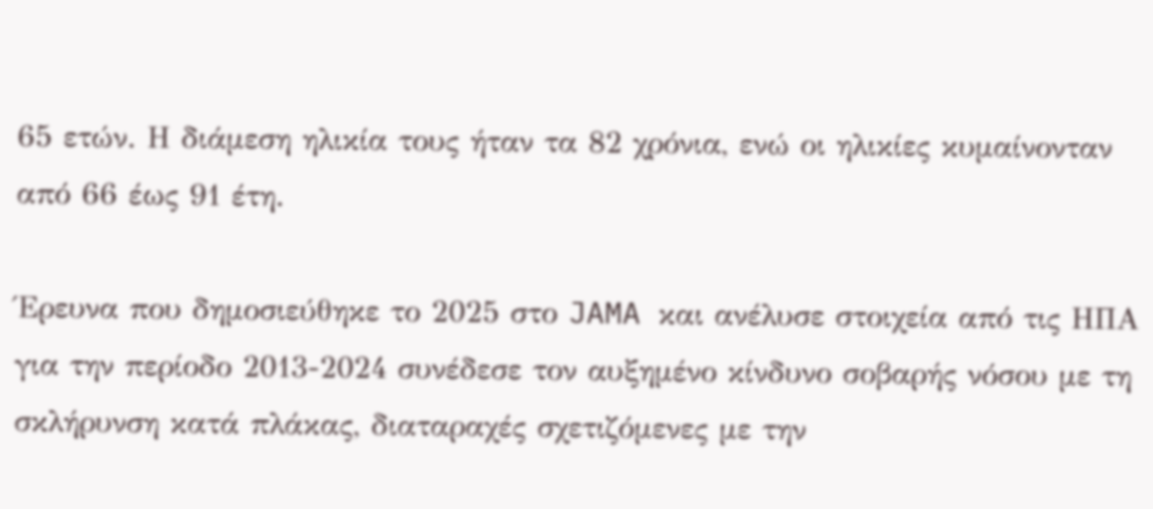65 ετών. Η διάμεση ηλικία τους ήταν τα 82 χρόνια, ενώ οι ηλικίες κυμαίνονταν από 66 έως 91 έτη.

Έρευνα που δημοσιεύθηκε το 2025 στο JAMA και ανέλυσε στοιχεία από τις ΗΠΑ για την περίοδο 2013-2024 συνέδεσε τον αυξημένο κίνδυνο σοβαρής νόσου με τη σκλήρυνση κατά πλάκας, διαταραχές σχετιζόμενες με την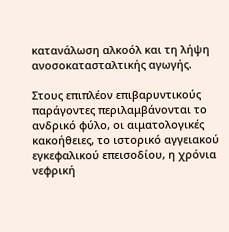κατανάλωση αλκοόλ και τη λήψη ανοσοκατασταλτικής αγωγής.

Στους επιπλέον επιβαρυντικούς παράγοντες περιλαμβάνονται το ανδρικό φύλο, οι αιματολογικές κακοήθειες, το ιστορικό αγγειακού εγκεφαλικού επεισοδίου, η χρόνια νεφρική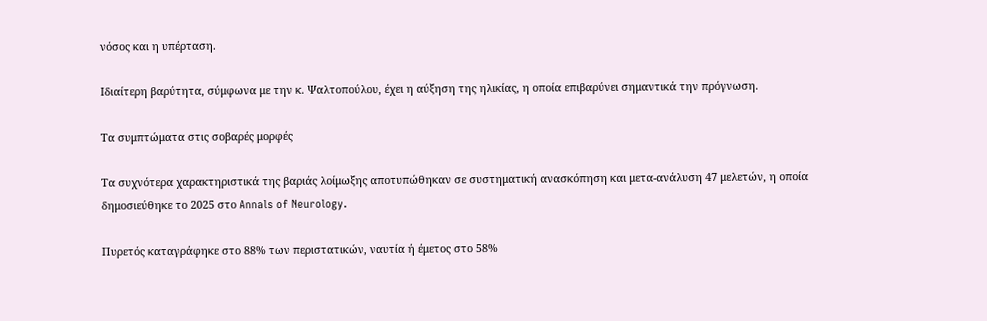νόσος και η υπέρταση.

Ιδιαίτερη βαρύτητα, σύμφωνα με την κ. Ψαλτοπούλου, έχει η αύξηση της ηλικίας, η οποία επιβαρύνει σημαντικά την πρόγνωση.

Τα συμπτώματα στις σοβαρές μορφές

Τα συχνότερα χαρακτηριστικά της βαριάς λοίμωξης αποτυπώθηκαν σε συστηματική ανασκόπηση και μετα-ανάλυση 47 μελετών, η οποία δημοσιεύθηκε το 2025 στο Annals of Neurology.

Πυρετός καταγράφηκε στο 88% των περιστατικών, ναυτία ή έμετος στο 58%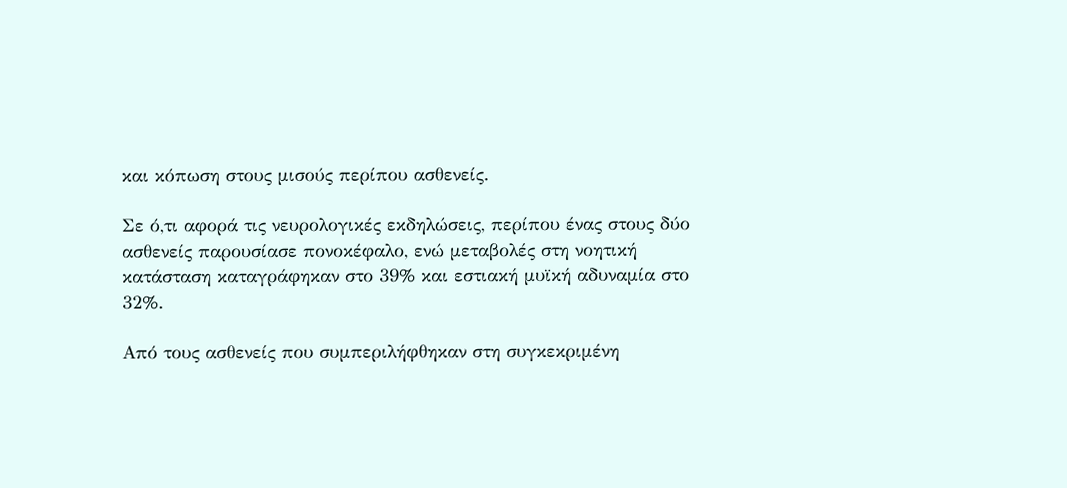και κόπωση στους μισούς περίπου ασθενείς.

Σε ό,τι αφορά τις νευρολογικές εκδηλώσεις, περίπου ένας στους δύο ασθενείς παρουσίασε πονοκέφαλο, ενώ μεταβολές στη νοητική κατάσταση καταγράφηκαν στο 39% και εστιακή μυϊκή αδυναμία στο 32%.

Από τους ασθενείς που συμπεριλήφθηκαν στη συγκεκριμένη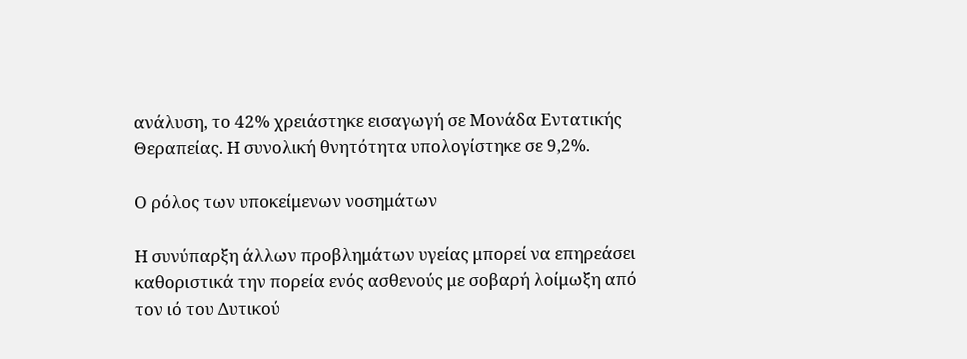ανάλυση, το 42% χρειάστηκε εισαγωγή σε Μονάδα Εντατικής Θεραπείας. Η συνολική θνητότητα υπολογίστηκε σε 9,2%.

Ο ρόλος των υποκείμενων νοσημάτων

Η συνύπαρξη άλλων προβλημάτων υγείας μπορεί να επηρεάσει καθοριστικά την πορεία ενός ασθενούς με σοβαρή λοίμωξη από τον ιό του Δυτικού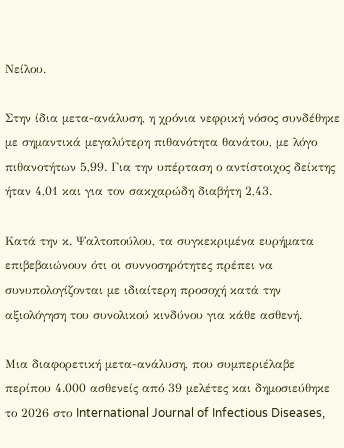Νείλου.

Στην ίδια μετα-ανάλυση, η χρόνια νεφρική νόσος συνδέθηκε με σημαντικά μεγαλύτερη πιθανότητα θανάτου, με λόγο πιθανοτήτων 5,99. Για την υπέρταση ο αντίστοιχος δείκτης ήταν 4,01 και για τον σακχαρώδη διαβήτη 2,43.

Κατά την κ. Ψαλτοπούλου, τα συγκεκριμένα ευρήματα επιβεβαιώνουν ότι οι συννοσηρότητες πρέπει να συνυπολογίζονται με ιδιαίτερη προσοχή κατά την αξιολόγηση του συνολικού κινδύνου για κάθε ασθενή.

Μια διαφορετική μετα-ανάλυση, που συμπεριέλαβε περίπου 4.000 ασθενείς από 39 μελέτες και δημοσιεύθηκε το 2026 στο International Journal of Infectious Diseases,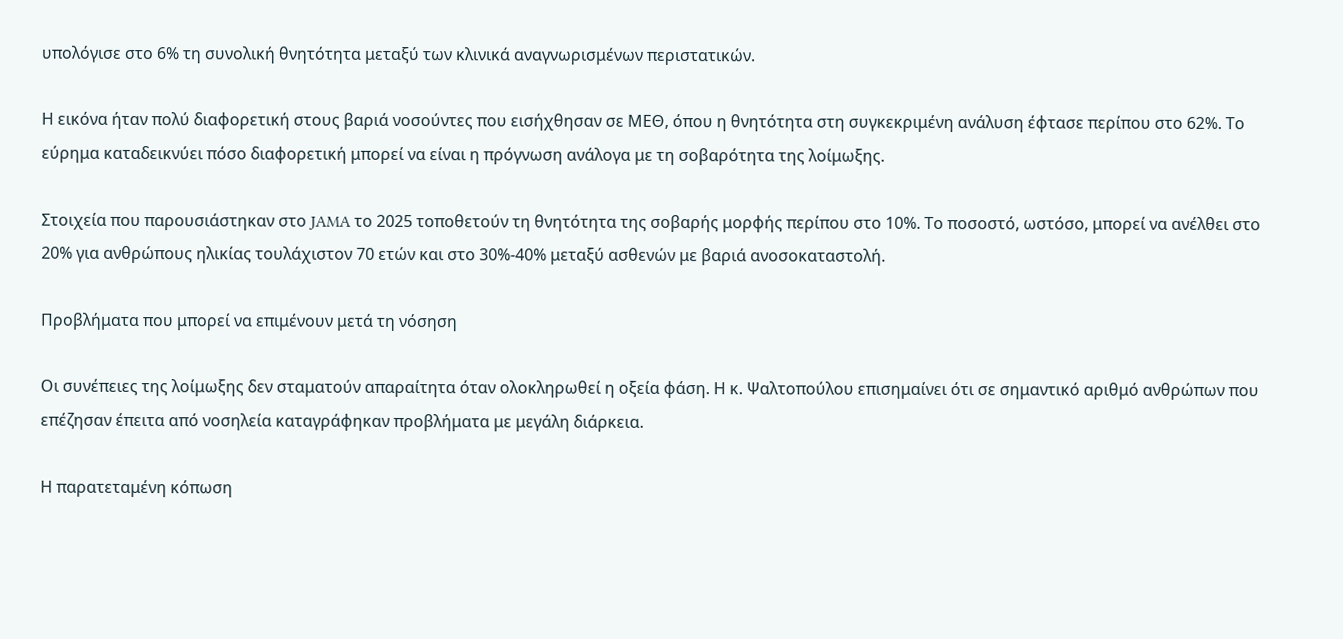υπολόγισε στο 6% τη συνολική θνητότητα μεταξύ των κλινικά αναγνωρισμένων περιστατικών.

Η εικόνα ήταν πολύ διαφορετική στους βαριά νοσούντες που εισήχθησαν σε ΜΕΘ, όπου η θνητότητα στη συγκεκριμένη ανάλυση έφτασε περίπου στο 62%. Το εύρημα καταδεικνύει πόσο διαφορετική μπορεί να είναι η πρόγνωση ανάλογα με τη σοβαρότητα της λοίμωξης.

Στοιχεία που παρουσιάστηκαν στο JAMA το 2025 τοποθετούν τη θνητότητα της σοβαρής μορφής περίπου στο 10%. Το ποσοστό, ωστόσο, μπορεί να ανέλθει στο 20% για ανθρώπους ηλικίας τουλάχιστον 70 ετών και στο 30%-40% μεταξύ ασθενών με βαριά ανοσοκαταστολή.

Προβλήματα που μπορεί να επιμένουν μετά τη νόσηση

Οι συνέπειες της λοίμωξης δεν σταματούν απαραίτητα όταν ολοκληρωθεί η οξεία φάση. Η κ. Ψαλτοπούλου επισημαίνει ότι σε σημαντικό αριθμό ανθρώπων που επέζησαν έπειτα από νοσηλεία καταγράφηκαν προβλήματα με μεγάλη διάρκεια.

Η παρατεταμένη κόπωση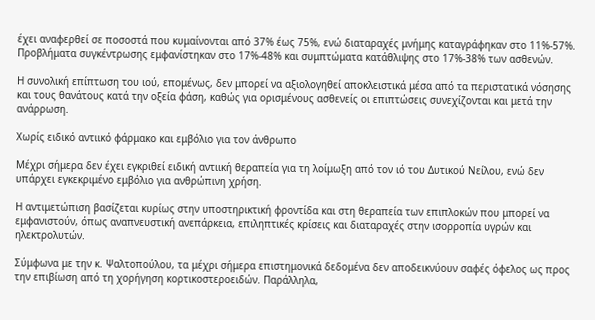έχει αναφερθεί σε ποσοστά που κυμαίνονται από 37% έως 75%, ενώ διαταραχές μνήμης καταγράφηκαν στο 11%-57%. Προβλήματα συγκέντρωσης εμφανίστηκαν στο 17%-48% και συμπτώματα κατάθλιψης στο 17%-38% των ασθενών.

Η συνολική επίπτωση του ιού, επομένως, δεν μπορεί να αξιολογηθεί αποκλειστικά μέσα από τα περιστατικά νόσησης και τους θανάτους κατά την οξεία φάση, καθώς για ορισμένους ασθενείς οι επιπτώσεις συνεχίζονται και μετά την ανάρρωση.

Χωρίς ειδικό αντιικό φάρμακο και εμβόλιο για τον άνθρωπο

Μέχρι σήμερα δεν έχει εγκριθεί ειδική αντιική θεραπεία για τη λοίμωξη από τον ιό του Δυτικού Νείλου, ενώ δεν υπάρχει εγκεκριμένο εμβόλιο για ανθρώπινη χρήση.

Η αντιμετώπιση βασίζεται κυρίως στην υποστηρικτική φροντίδα και στη θεραπεία των επιπλοκών που μπορεί να εμφανιστούν, όπως αναπνευστική ανεπάρκεια, επιληπτικές κρίσεις και διαταραχές στην ισορροπία υγρών και ηλεκτρολυτών.

Σύμφωνα με την κ. Ψαλτοπούλου, τα μέχρι σήμερα επιστημονικά δεδομένα δεν αποδεικνύουν σαφές όφελος ως προς την επιβίωση από τη χορήγηση κορτικοστεροειδών. Παράλληλα,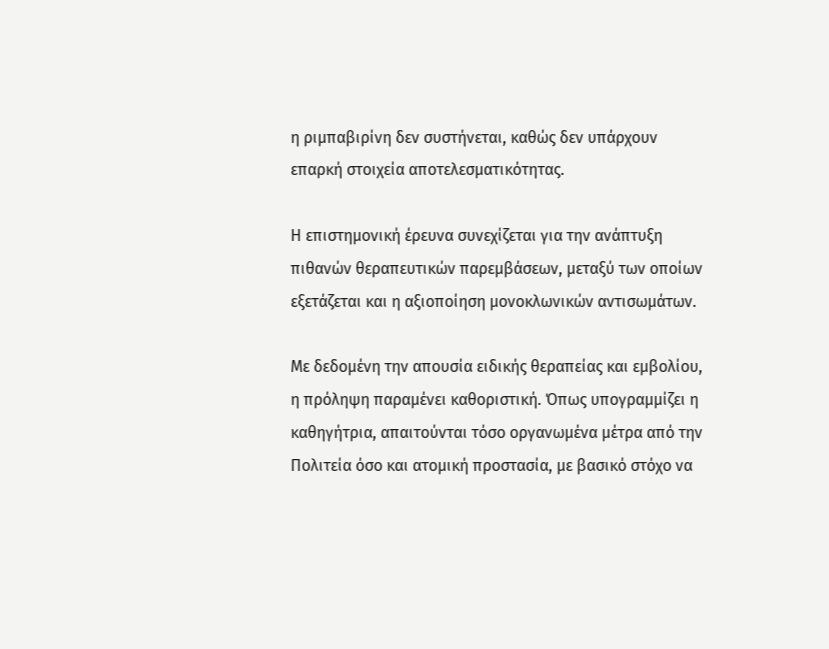η ριμπαβιρίνη δεν συστήνεται, καθώς δεν υπάρχουν επαρκή στοιχεία αποτελεσματικότητας.

Η επιστημονική έρευνα συνεχίζεται για την ανάπτυξη πιθανών θεραπευτικών παρεμβάσεων, μεταξύ των οποίων εξετάζεται και η αξιοποίηση μονοκλωνικών αντισωμάτων.

Με δεδομένη την απουσία ειδικής θεραπείας και εμβολίου, η πρόληψη παραμένει καθοριστική. Όπως υπογραμμίζει η καθηγήτρια, απαιτούνται τόσο οργανωμένα μέτρα από την Πολιτεία όσο και ατομική προστασία, με βασικό στόχο να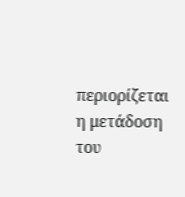περιορίζεται η μετάδοση του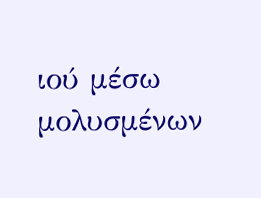ιού μέσω μολυσμένων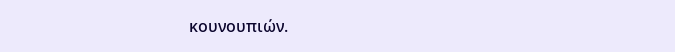κουνουπιών.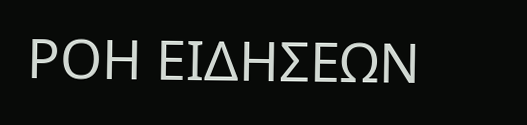ΡΟΗ ΕΙΔΗΣΕΩΝ